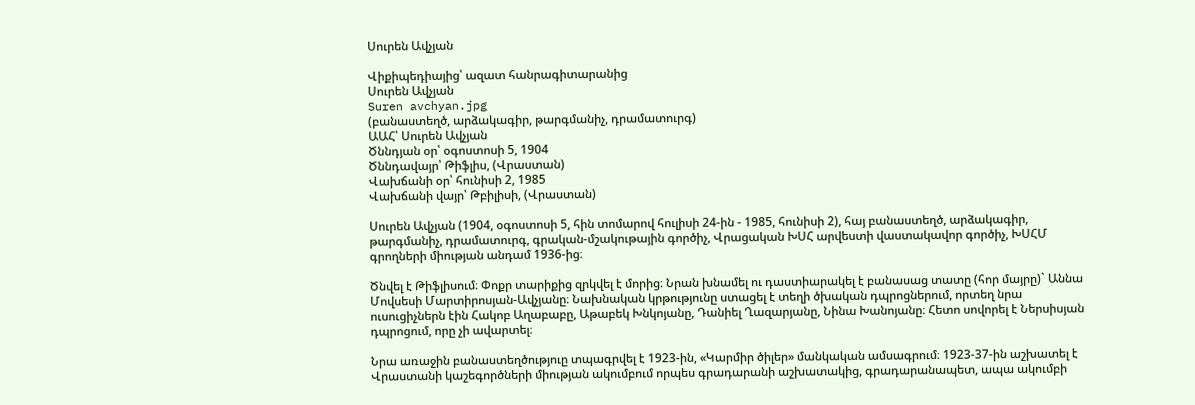Սուրեն Ավչյան

Վիքիպեդիայից՝ ազատ հանրագիտարանից
Սուրեն Ավչյան
Suren avchyan.jpg
(բանաստեղծ, արձակագիր, թարգմանիչ, դրամատուրգ)
ԱԱՀ՝ Սուրեն Ավչյան
Ծննդյան օր՝ օգոստոսի 5, 1904
Ծննդավայր՝ Թիֆլիս, (Վրաստան)
Վախճանի օր՝ հունիսի 2, 1985
Վախճանի վայր՝ Թբիլիսի, (Վրաստան)

Սուրեն Ավչյան (1904, օգոստոսի 5, հին տոմարով հուլիսի 24-ին - 1985, հունիսի 2), հայ բանաստեղծ, արձակագիր, թարգմանիչ, դրամատուրգ, գրական-մշակութային գործիչ, Վրացական ԽՍՀ արվեստի վաստակավոր գործիչ, ԽՍՀՄ գրողների միության անդամ 1936-ից։

Ծնվել է Թիֆլիսում։ Փոքր տարիքից զրկվել է մորից։ Նրան խնամել ու դաստիարակել է բանասաց տատը (հոր մայրը)` Աննա Մովսեսի Մարտիրոսյան-Ավչյանը։ Նախնական կրթությունը ստացել է տեղի ծխական դպրոցներում, որտեղ նրա ուսուցիչներն էին Հակոբ Աղաբաբը, Աթաբեկ Խնկոյանը, Դանիել Ղազարյանը, Նինա Խանոյանը։ Հետո սովորել է Ներսիսյան դպրոցում, որը չի ավարտել։

Նրա առաջին բանաստեղծություը տպագրվել է 1923-ին, «Կարմիր ծիլեր» մանկական ամսագրում։ 1923-37-ին աշխատել է Վրաստանի կաշեգործների միության ակումբում որպես գրադարանի աշխատակից, գրադարանապետ, ապա ակումբի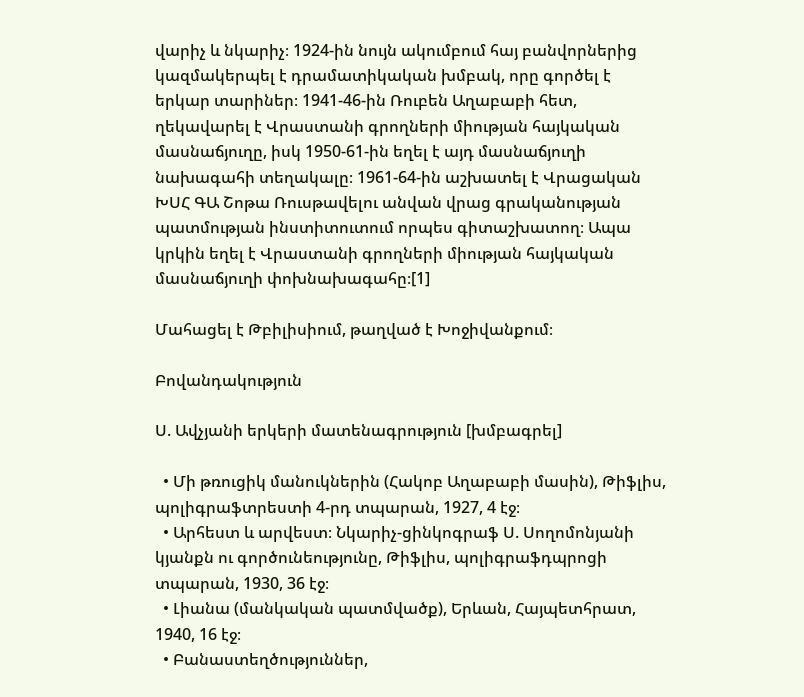վարիչ և նկարիչ։ 1924-ին նույն ակումբում հայ բանվորներից կազմակերպել է դրամատիկական խմբակ, որը գործել է երկար տարիներ։ 1941-46-ին Ռուբեն Աղաբաբի հետ, ղեկավարել է Վրաստանի գրողների միության հայկական մասնաճյուղը, իսկ 1950-61-ին եղել է այդ մասնաճյուղի նախագահի տեղակալը։ 1961-64-ին աշխատել է Վրացական ԽՍՀ ԳԱ Շոթա Ռուսթավելու անվան վրաց գրականության պատմության ինստիտուտում որպես գիտաշխատող։ Ապա կրկին եղել է Վրաստանի գրողների միության հայկական մասնաճյուղի փոխնախագահը։[1]

Մահացել է Թբիլիսիում, թաղված է Խոջիվանքում։

Բովանդակություն

Ս. Ավչյանի երկերի մատենագրություն [խմբագրել]

  • Մի թռուցիկ մանուկներին (Հակոբ Աղաբաբի մասին), Թիֆլիս, պոլիգրաֆտրեստի 4-րդ տպարան, 1927, 4 էջ։
  • Արհեստ և արվեստ։ Նկարիչ-ցինկոգրաֆ Ս. Սողոմոնյանի կյանքն ու գործունեությունը, Թիֆլիս, պոլիգրաֆդպրոցի տպարան, 1930, 36 էջ։
  • Լիանա (մանկական պատմվածք), Երևան, Հայպետհրատ, 1940, 16 էջ։
  • Բանաստեղծություններ,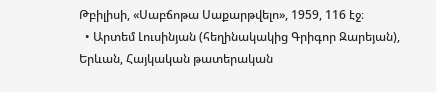Թբիլիսի, «Սաբճոթա Սաքարթվելո», 1959, 116 էջ։
  • Արտեմ Լուսինյան (հեղինակակից Գրիգոր Զարեյան), Երևան, Հայկական թատերական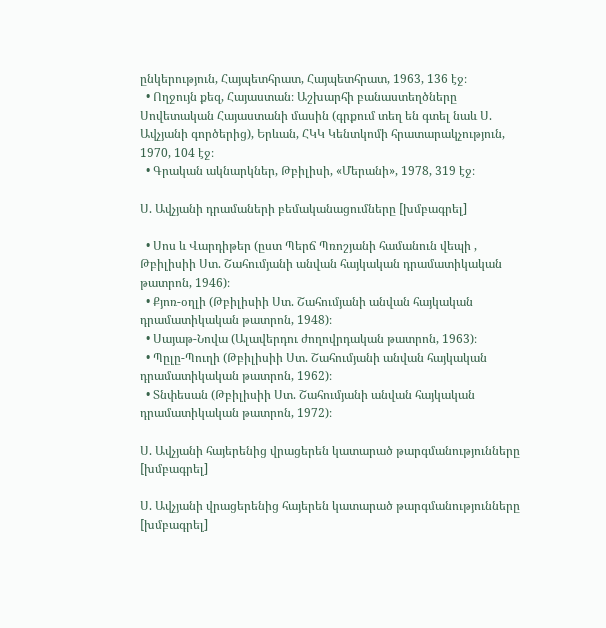ընկերություն, Հայպետհրատ, Հայպետհրատ, 1963, 136 էջ։
  • Ողջույն քեզ, Հայաստան։ Աշխարհի բանաստեղծները Սովետական Հայաստանի մասին (գրքում տեղ են գտել նաև Ս. Ավչյանի գործերից), Երևան, ՀԿԿ Կենտկոմի հրատարակչություն, 1970, 104 էջ։
  • Գրական ակնարկներ, Թբիլիսի, «Մերանի», 1978, 319 էջ։

Ս. Ավչյանի դրամաների բեմականացումները [խմբագրել]

  • Սոս և Վարդիթեր (ըստ Պերճ Պռոշյանի համանուն վեպի , Թբիլիսիի Ստ. Շահումյանի անվան հայկական դրամատիկական թատրոն, 1946)։
  • Քյոռ-օղլի (Թբիլիսիի Ստ. Շահումյանի անվան հայկական դրամատիկական թատրոն, 1948)։
  • Սայաթ-Նովա (Ալավերդու ժողովրդական թատրոն, 1963)։
  • Պըլը-Պուղի (Թբիլիսիի Ստ. Շահումյանի անվան հայկական դրամատիկական թատրոն, 1962)։
  • Տնփեսան (Թբիլիսիի Ստ. Շահումյանի անվան հայկական դրամատիկական թատրոն, 1972)։

Ս. Ավչյանի հայերենից վրացերեն կատարած թարգմանությունները [խմբագրել]

Ս. Ավչյանի վրացերենից հայերեն կատարած թարգմանությունները [խմբագրել]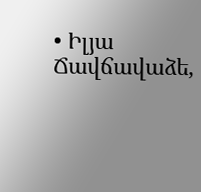• Իլյա Ճավճավաձե,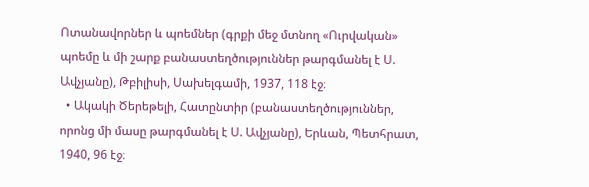Ոտանավորներ և պոեմներ (գրքի մեջ մտնող «Ուրվական» պոեմը և մի շարք բանաստեղծություններ թարգմանել է Ս. Ավչյանը), Թբիլիսի, Սախելգամի, 1937, 118 էջ։
  • Ակակի Ծերեթելի, Հատընտիր (բանաստեղծություններ, որոնց մի մասը թարգմանել է Ս. Ավչյանը), Երևան, Պետհրատ, 1940, 96 էջ։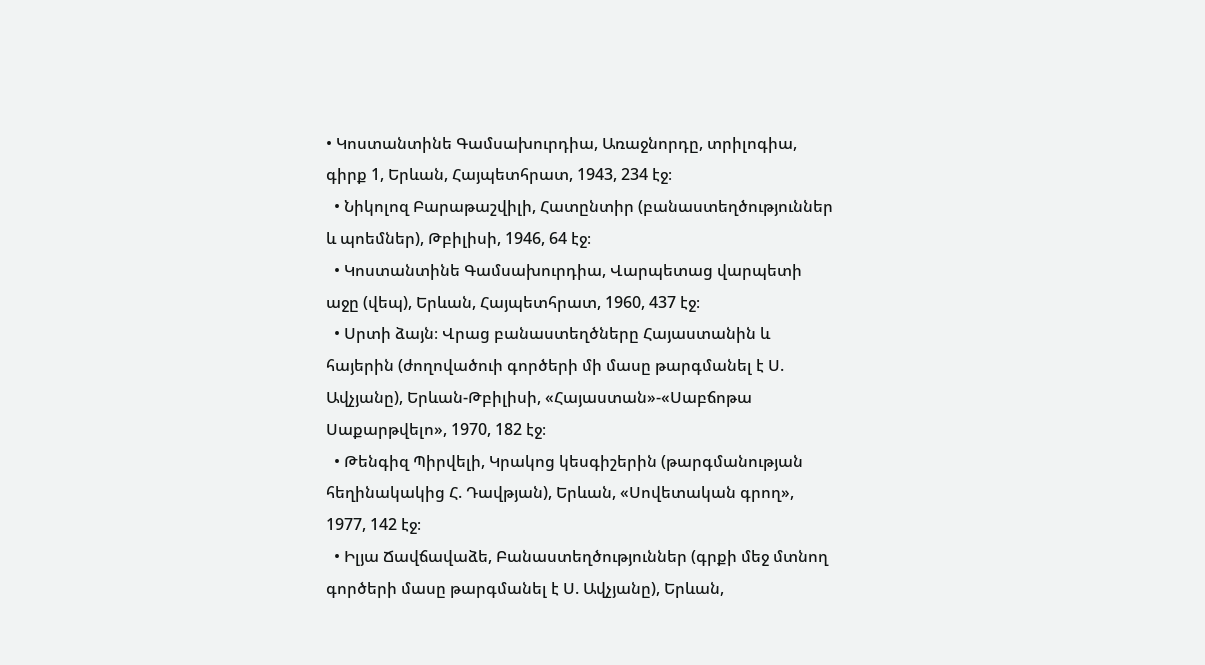• Կոստանտինե Գամսախուրդիա, Առաջնորդը, տրիլոգիա, գիրք 1, Երևան, Հայպետհրատ, 1943, 234 էջ։
  • Նիկոլոզ Բարաթաշվիլի, Հատընտիր (բանաստեղծություններ և պոեմներ), Թբիլիսի, 1946, 64 էջ։
  • Կոստանտինե Գամսախուրդիա, Վարպետաց վարպետի աջը (վեպ), Երևան, Հայպետհրատ, 1960, 437 էջ։
  • Սրտի ձայն։ Վրաց բանաստեղծները Հայաստանին և հայերին (ժողովածուի գործերի մի մասը թարգմանել է Ս. Ավչյանը), Երևան-Թբիլիսի, «Հայաստան»-«Սաբճոթա Սաքարթվելո», 1970, 182 էջ։
  • Թենգիզ Պիրվելի, Կրակոց կեսգիշերին (թարգմանության հեղինակակից Հ. Դավթյան), Երևան, «Սովետական գրող», 1977, 142 էջ։
  • Իլյա Ճավճավաձե, Բանաստեղծություններ (գրքի մեջ մտնող գործերի մասը թարգմանել է Ս. Ավչյանը), Երևան,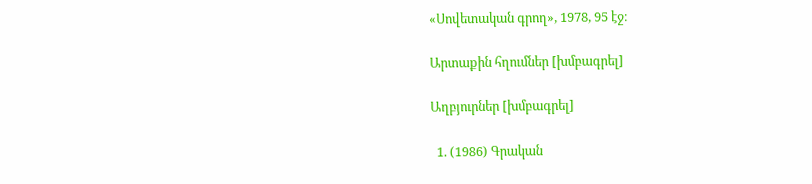«Սովետական գրող», 1978, 95 էջ։

Արտաքին հղումներ [խմբագրել]

Աղբյուրներ [խմբագրել]

  1. (1986) Գրական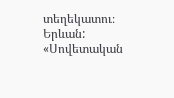տեղեկատու։ Երևան: «Սովետական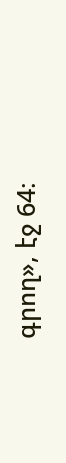գրող», էջ 64։